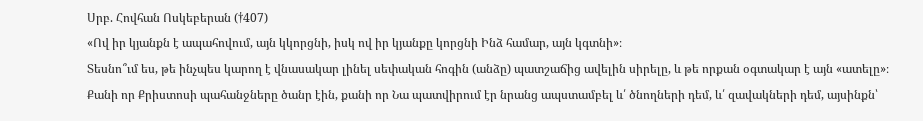Սրբ. Հովհան Ոսկեբերան (†407)
«Ով իր կյանքն է ապահովում, այն կկորցնի, իսկ ով իր կյանքը կորցնի Ինձ համար, այն կգտնի»։
Տեսնո՞ւմ ես, թե ինչպես կարող է վնասակար լինել սեփական հոգին (անձը) պատշաճից ավելին սիրելը, և թե որքան օգտակար է այն «ատելը»։ Քանի որ Քրիստոսի պահանջները ծանր էին, քանի որ Նա պատվիրում էր նրանց ապստամբել և՛ ծնողների դեմ, և՛ զավակների դեմ, այսինքն՝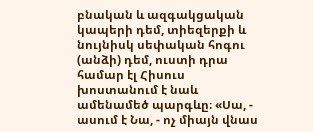բնական և ազգակցական կապերի դեմ, տիեզերքի և նույնիսկ սեփական հոգու (անձի) դեմ, ուստի դրա համար էլ Հիսուս խոստանում է նաև ամենամեծ պարգևը։ «Սա, - ասում է Նա, - ոչ միայն վնաս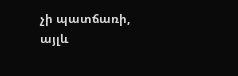չի պատճառի, այլև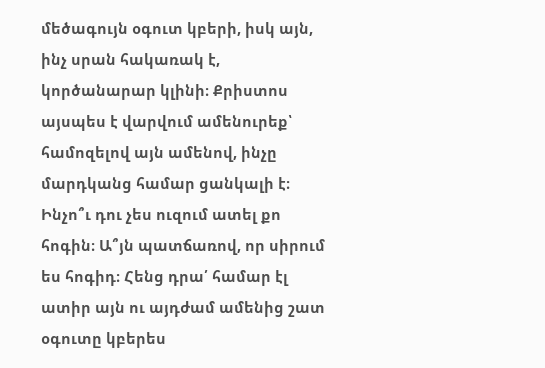մեծագույն օգուտ կբերի, իսկ այն, ինչ սրան հակառակ է, կործանարար կլինի։ Քրիստոս այսպես է վարվում ամենուրեք՝ համոզելով այն ամենով, ինչը մարդկանց համար ցանկալի է։
Ինչո՞ւ դու չես ուզում ատել քո հոգին։ Ա՞յն պատճառով, որ սիրում ես հոգիդ։ Հենց դրա՛ համար էլ ատիր այն ու այդժամ ամենից շատ օգուտը կբերես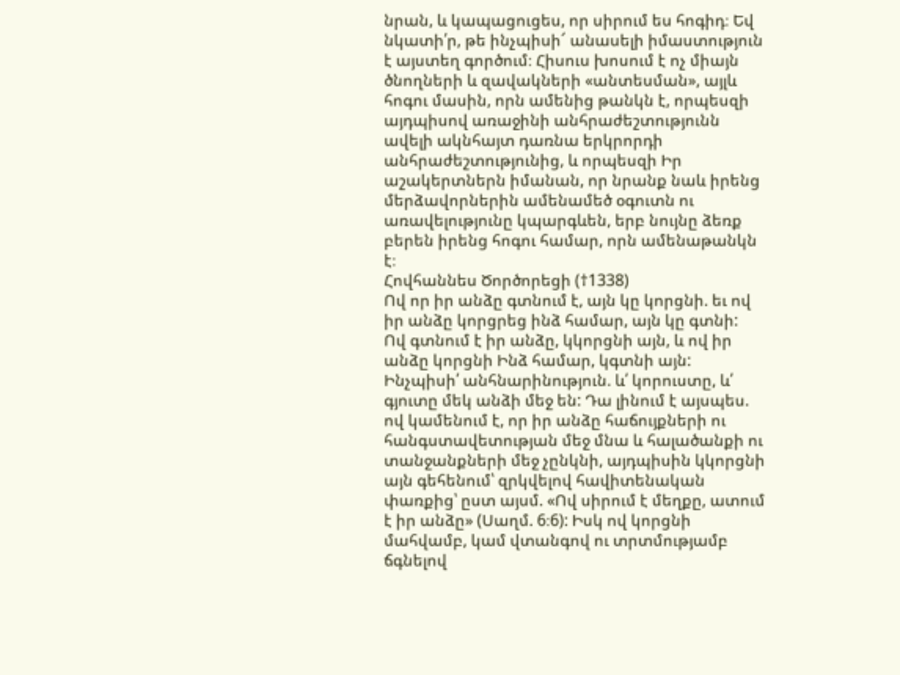նրան, և կապացուցես, որ սիրում ես հոգիդ։ Եվ նկատի՛ր, թե ինչպիսի՜ անասելի իմաստություն է այստեղ գործում։ Հիսուս խոսում է ոչ միայն ծնողների և զավակների «անտեսման», այլև հոգու մասին, որն ամենից թանկն է, որպեսզի այդպիսով առաջինի անհրաժեշտությունն ավելի ակնհայտ դառնա երկրորդի անհրաժեշտությունից, և որպեսզի Իր աշակերտներն իմանան, որ նրանք նաև իրենց մերձավորներին ամենամեծ օգուտն ու առավելությունը կպարգևեն, երբ նույնը ձեռք բերեն իրենց հոգու համար, որն ամենաթանկն է։
Հովհաննես Ծործորեցի (†1338)
Ով որ իր անձը գտնում է, այն կը կորցնի. եւ ով իր անձը կորցրեց ինձ համար, այն կը գտնի:
Ով գտնում է իր անձը, կկորցնի այն, և ով իր անձը կորցնի Ինձ համար, կգտնի այն:
Ինչպիսի՛ անհնարինություն. և՛ կորուստը, և՛ գյուտը մեկ անձի մեջ են: Դա լինում է այսպես. ով կամենում է, որ իր անձը հաճույքների ու հանգստավետության մեջ մնա և հալածանքի ու տանջանքների մեջ չընկնի, այդպիսին կկորցնի այն գեհենում՝ զրկվելով հավիտենական փառքից՝ ըստ այսմ. «Ով սիրում է մեղքը, ատում է իր անձը» (Սաղմ. 6։6): Իսկ ով կորցնի մահվամբ, կամ վտանգով ու տրտմությամբ ճգնելով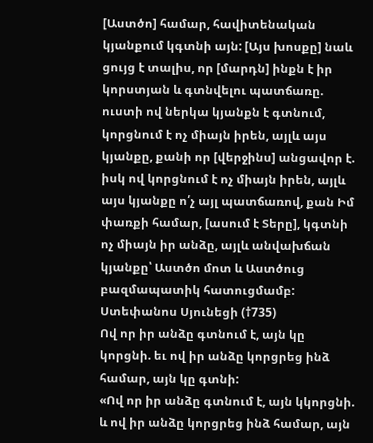[Աստծո] համար, հավիտենական կյանքում կգտնի այն: [Այս խոսքը] նաև ցույց է տալիս, որ [մարդն] ինքն է իր կորստյան և գտնվելու պատճառը. ուստի ով ներկա կյանքն է գտնում, կորցնում է ոչ միայն իրեն, այլև այս կյանքը, քանի որ [վերջինս] անցավոր է. իսկ ով կորցնում է ոչ միայն իրեն, այլև այս կյանքը ո՛չ այլ պատճառով, քան Իմ փառքի համար, [ասում է Տերը], կգտնի ոչ միայն իր անձը, այլև անվախճան կյանքը՝ Աստծո մոտ և Աստծուց բազմապատիկ հատուցմամբ:
Ստեփանոս Սյունեցի (†735)
Ով որ իր անձը գտնում է, այն կը կորցնի. եւ ով իր անձը կորցրեց ինձ համար, այն կը գտնի:
«Ով որ իր անձը գտնում է, այն կկորցնի. և ով իր անձը կորցրեց ինձ համար, այն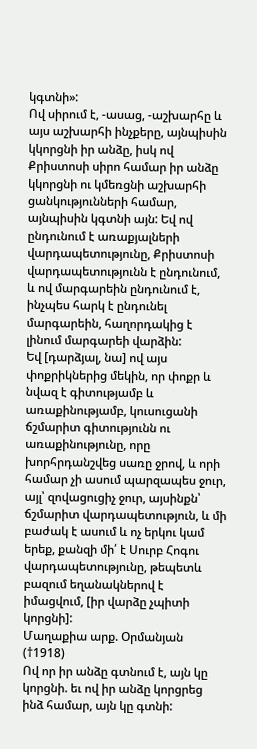կգտնի»:
Ով սիրում է, -ասաց, -աշխարհը և այս աշխարհի ինչքերը, այնպիսին կկորցնի իր անձը, իսկ ով Քրիստոսի սիրո համար իր անձը կկորցնի ու կմեռցնի աշխարհի ցանկությունների համար, այնպիսին կգտնի այն: Եվ ով ընդունում է առաքյալների վարդապետությունը, Քրիստոսի վարդապետությունն է ընդունում, և ով մարգարեին ընդունում է, ինչպես հարկ է ընդունել մարգարեին, հաղորդակից է լինում մարգարեի վարձին:
Եվ [դարձյալ, նա] ով այս փոքրիկներից մեկին, որ փոքր և նվազ է գիտությամբ և առաքինությամբ, կուսուցանի ճշմարիտ գիտությունն ու առաքինությունը, որը խորհրդանշվեց սառը ջրով, և որի համար չի ասում պարզապես ջուր, այլ՝ զովացուցիչ ջուր, այսինքն՝ ճշմարիտ վարդապետություն, և մի բաժակ է ասում և ոչ երկու կամ երեք, քանզի մի՛ է Սուրբ Հոգու վարդապետությունը, թեպետև բազում եղանակներով է իմացվում, [իր վարձը չպիտի կորցնի]:
Մաղաքիա արք. Օրմանյան (†1918)
Ով որ իր անձը գտնում է, այն կը կորցնի. եւ ով իր անձը կորցրեց ինձ համար, այն կը գտնի: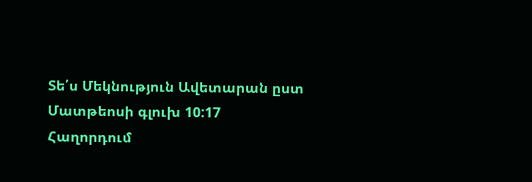Տե՛ս Մեկնություն Ավետարան ըստ Մատթեոսի գլուխ 10:17
Հաղորդում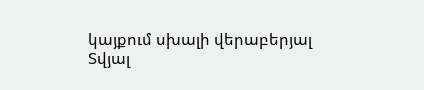կայքում սխալի վերաբերյալ
Տվյալ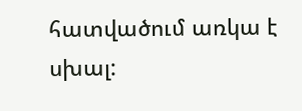հատվածում առկա է սխալ: